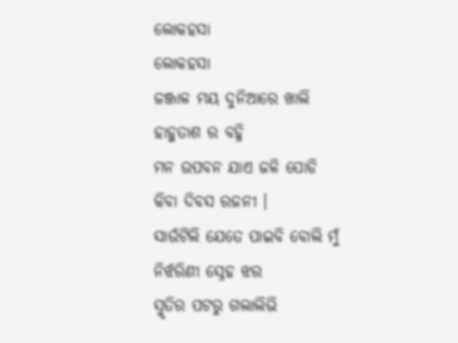ଲୋକହସା
ଲୋକହସା
ଜଞ୍ଜାଳ ମୟ ଦୁନିଆରେ ଖାଲି
ହାହୁତାଶ ର ବହ୍ନି
ମନ ଉପବନ ଯାଏ ଜଳି ପୋଡି
କିବା ଦିବସ ରଜନୀ ।
ସାଉଁଟିଲି ଯେତେ ପାଇବି ବୋଲି ମୁଁ
ନିର୍ଝରିଣୀ ସ୍ନେହ ଝର
ସ୍ମୃତିର ପଟରୁ ଗଲାଲିଭି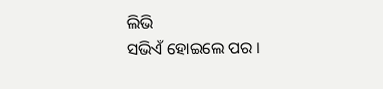ଲିଭି
ସଭିଏଁ ହୋଇଲେ ପର ।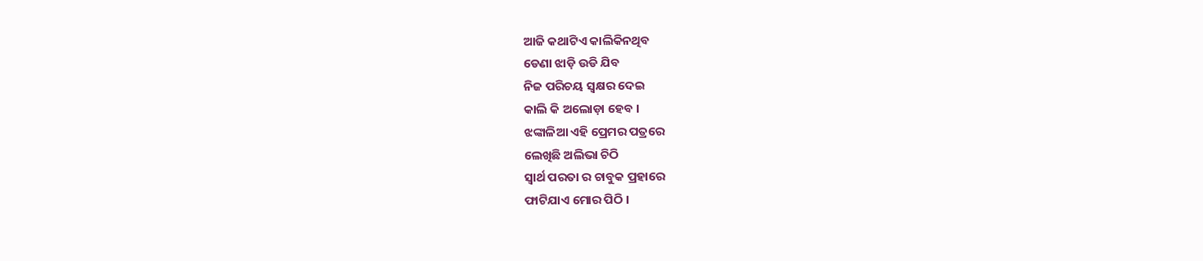ଆଜି କଥାଟିଏ କାଲିକିନଥିବ
ଡେଣା ଝାଡ଼ି ଉଡି ଯିବ
ନିଜ ପରିଚୟ ସ୍ୱକ୍ଷର ଦେଇ
କାଲି କି ଅଲୋଡ଼ା ହେବ ।
ଝଙ୍କାଳିଆ ଏହି ପ୍ରେମର ପତ୍ରରେ
ଲେଖିଛି ଅଲିଭା ଚିଠି
ସ୍ୱାର୍ଥ ପରତା ର ଚାବୁକ ପ୍ରହାରେ
ଫାଟିଯାଏ ମୋର ପିଠି ।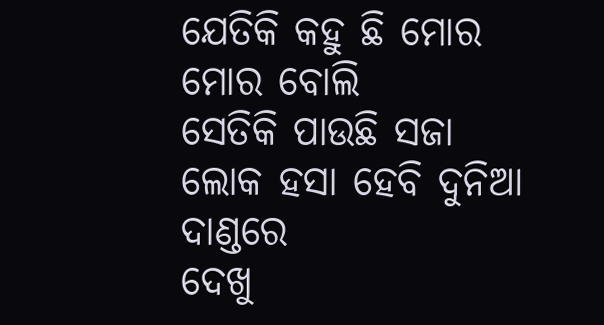ଯେତିକି କହୁ ଛି ମୋର ମୋର ବୋଲି
ସେତିକି ପାଉଛି ସଜା
ଲୋକ ହସା ହେବି ଦୁନିଆ ଦାଣ୍ଡରେ
ଦେଖୁ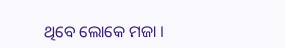ଥିବେ ଲୋକେ ମଜା ।